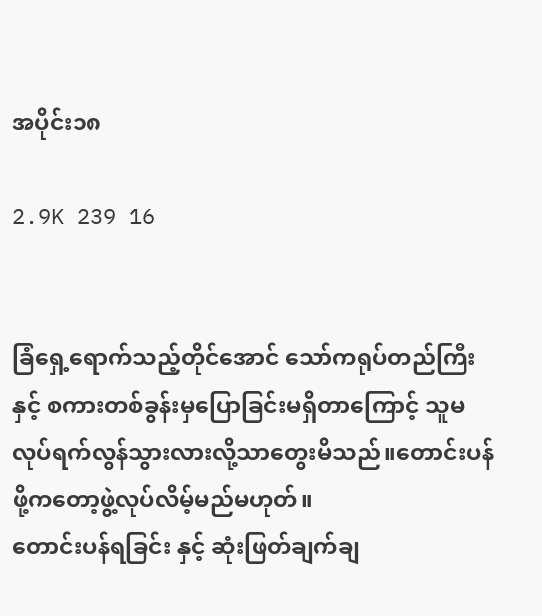အပိုင်း၁၈

2.9K 239 16


ခြံရှေ့ရောက်သည့်တိုင်အောင် သော်ကရုပ်တည်ကြီးနှင့် စကားတစ်ခွန်းမှပြောခြင်းမရှိတာကြောင့် သူမလုပ်ရက်လွန်သွားလားလို့သာတွေးမိသည်။တောင်းပန်ဖို့ကတော့ဖွဲ့လုပ်လိမ့်မည်မဟုတ်။
တောင်းပန်ရခြင်း နှင့် ဆုံးဖြတ်ချက်ချ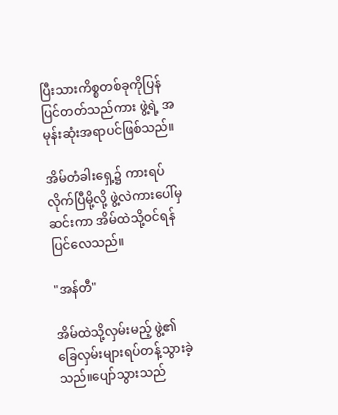ပြီးသားကိစ္စတစ်ခုကိုပြန်ပြင်တတ်သည်ကား ဖွဲ့ရဲ့ အမုန်းဆုံးအရာပင်ဖြစ်သည်။

အိမ်တံခါးရှေ့၌ ကားရပ်လိုက်ပြီမို့လို့ ဖွဲ့လဲကားပေါ်မှဆင်းကာ အိမ်ထဲသို့ဝင်ရန်ပြင်လေသည်။

"အန်တီ"

အိမ်ထဲသို့လှမ်းမည့် ဖွဲ့၏ခြေလှမ်းများရပ်တန့်သွားခဲ့သည်။ပျော်သွားသည်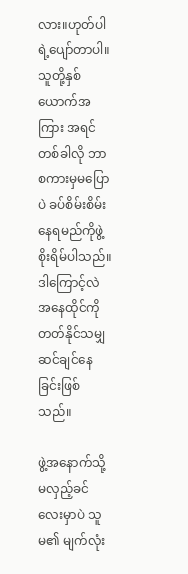လား။ဟုတ်ပါရဲ့ပျော်တာပါ။သူတို့နှစ်ယောက်အကြား အရင်တစ်ခါလို ဘာစကားမှမပြောပဲ ခပ်စိမ်းစိမ်းနေရမည်ကိုဖွဲ့စိုးရိမ်ပါသည်။ဒါကြောင့်လဲ အနေထိုင်ကိုတတ်နိုင်သမျှဆင်ချင်နေခြင်းဖြစ်သည်။

ဖွဲ့အနောက်သို့မလှည့်ခင်လေးမှာပဲ သူမ၏ မျက်လုံး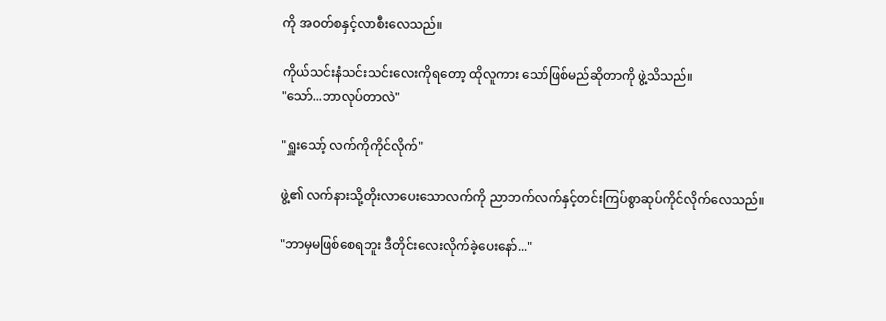ကို အဝတ်စနှင့်လာစီးလေသည်။

ကိုယ်သင်းနံသင်းသင်းလေးကိုရတော့ ထိုလူကား သော်ဖြစ်မည်ဆိုတာကို ဖွဲ့သိသည်။
"သော်...ဘာလုပ်တာလဲ"

"ရှူးသော့် လက်ကိုကိုင်လိုက်"

ဖွဲ့၏ လက်နားသို့တိုးလာပေးသောလက်ကို ညာဘက်လက်နှင့်တင်းကြပ်စွာဆုပ်ကိုင်လိုက်လေသည်။

"ဘာမှမဖြစ်စေရဘူး ဒီတိုင်းလေးလိုက်ခဲ့ပေးနော်..."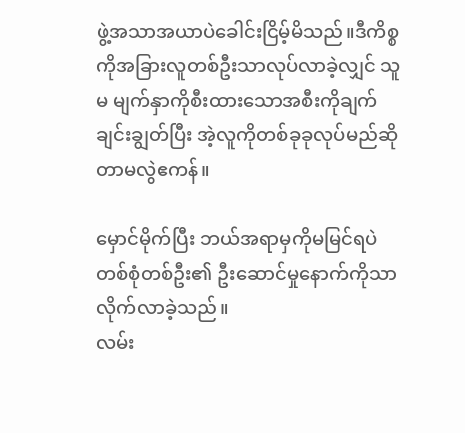ဖွဲ့အသာအယာပဲခေါင်းငြိမ့်မိသည်။ဒီကိစ္စကိုအခြားလူတစ်ဦးသာလုပ်လာခဲ့လျှင် သူမ မျက်နှာကိုစီးထားသောအစီးကိုချက်ချင်းချွတ်ပြီး အဲ့လူကိုတစ်ခုခုလုပ်မည်ဆိုတာမလွဲဧကန်။

မှောင်မိုက်ပြီး ဘယ်အရာမှကိုမမြင်ရပဲ တစ်စုံတစ်ဦး၏ ဦးဆောင်မှုနောက်ကိုသာ လိုက်လာခဲ့သည်။
လမ်း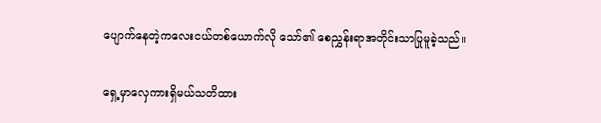ပျောက်နေတဲ့ကလေးငယ်တစ်ယောက်လို သော်၏ စေညွှန်းရာအတိုင်းသာပြုမူခဲ့သည်။

ရှေ့မှာလှေကားရှိမယ်သတိထား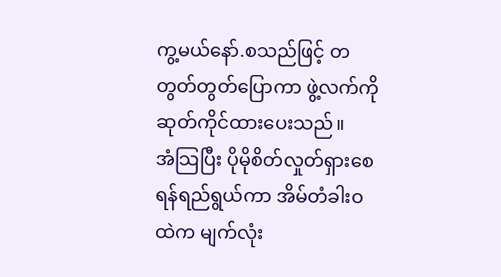ကွ့မယ်နော်.စသည်ဖြင့် တတွတ်တွတ်ပြောကာ ဖွဲ့လက်ကိုဆုတ်ကိုင်ထားပေးသည်။
အံသြပြီး ပိုမိုစိတ်လှုတ်ရှားစေရန်ရည်ရွယ်ကာ အိမ်တံခါးဝထဲက မျက်လုံး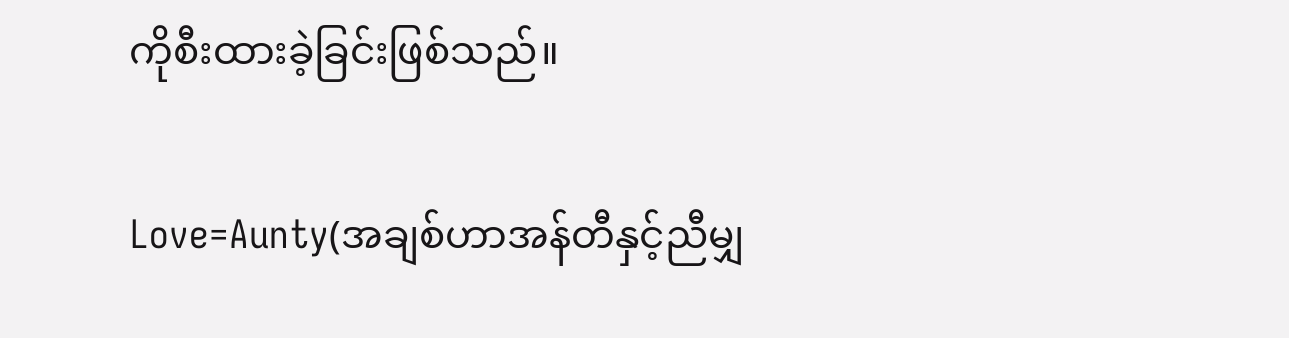ကိုစီးထားခဲ့ခြင်းဖြစ်သည်။

Love=Aunty(အချစ်ဟာအန်တီနှင့်ညီမျှ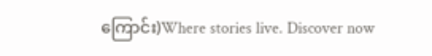ကြောင်း)Where stories live. Discover now